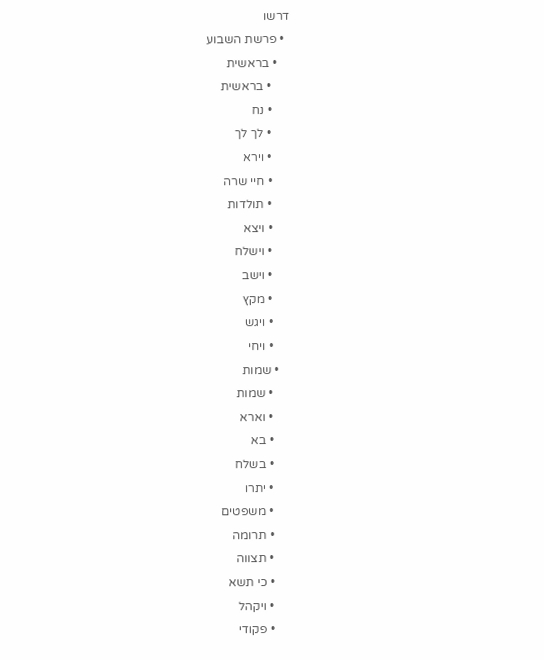דרשו
  • פרשת השבוע
    • בראשית
      • בראשית
      • נח
      • לך לך
      • וירא
      • חיי שרה
      • תולדות
      • ויצא
      • וישלח
      • וישב
      • מקץ
      • ויגש
      • ויחי
    • שמות
      • שמות
      • וארא
      • בא
      • בשלח
      • יתרו
      • משפטים
      • תרומה
      • תצווה
      • כי תשא
      • ויקהל
      • פקודי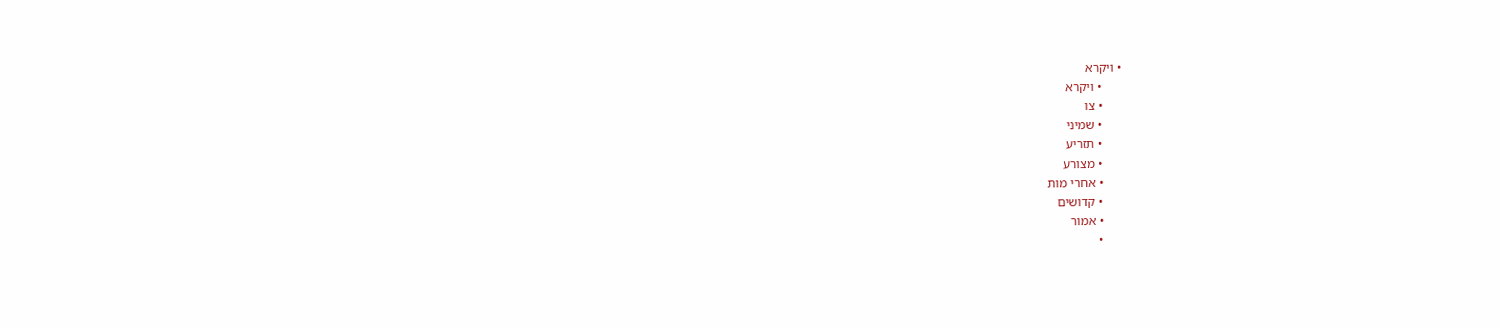• ויקרא
      • ויקרא
      • צו
      • שמיני
      • תזריע
      • מצורע
      • אחרי מות
      • קדושים
      • אמור
      •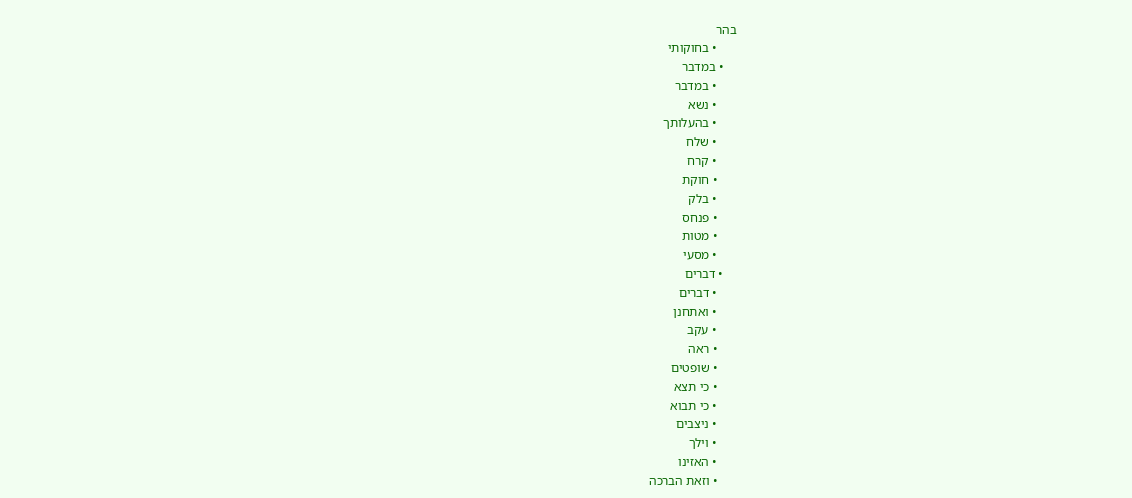בהר
      • בחוקותי
    • במדבר
      • במדבר
      • נשא
      • בהעלותך
      • שלח
      • קרח
      • חוקת
      • בלק
      • פנחס
      • מטות
      • מסעי
    • דברים
      • דברים
      • ואתחנן
      • עקב
      • ראה
      • שופטים
      • כי תצא
      • כי תבוא
      • ניצבים
      • וילך
      • האזינו
      • וזאת הברכה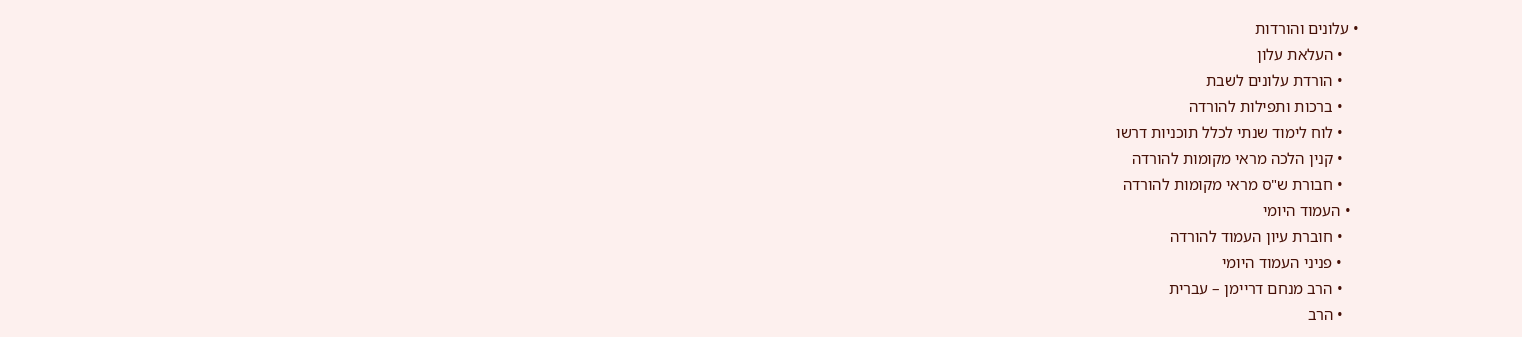• עלונים והורדות
    • העלאת עלון
    • הורדת עלונים לשבת
    • ברכות ותפילות להורדה
    • לוח לימוד שנתי לכלל תוכניות דרשו
    • קנין הלכה מראי מקומות להורדה
    • חבורת ש"ס מראי מקומות להורדה
  • העמוד היומי
    • חוברת עיון העמוד להורדה
    • פניני העמוד היומי
    • הרב מנחם דריימן – עברית
    • הרב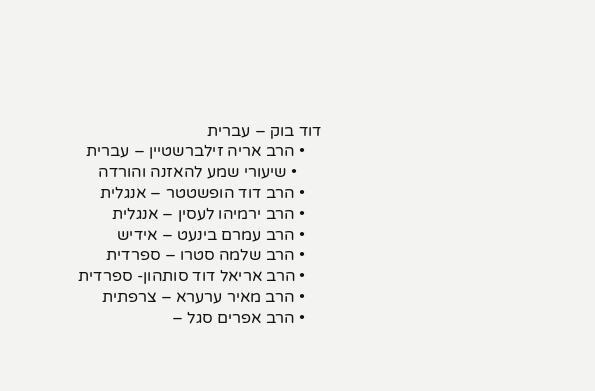דוד בוק – עברית
    • הרב אריה זילברשטיין – עברית
      • שיעורי שמע להאזנה והורדה
    • הרב דוד הופשטטר – אנגלית
    • הרב ירמיהו לעסין – אנגלית
    • הרב עמרם בינעט – אידיש
    • הרב שלמה סטרו – ספרדית
    • הרב אריאל דוד סותהון- ספרדית
    • הרב מאיר ערערא – צרפתית
    • הרב אפרים סגל –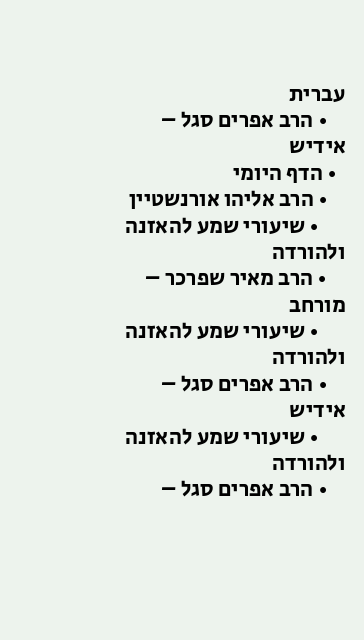עברית
    • הרב אפרים סגל – אידיש
  • הדף היומי
    • הרב אליהו אורנשטיין
      • שיעורי שמע להאזנה ולהורדה
    • הרב מאיר שפרכר – מורחב
      • שיעורי שמע להאזנה ולהורדה
    • הרב אפרים סגל – אידיש
      • שיעורי שמע להאזנה ולהורדה
    • הרב אפרים סגל –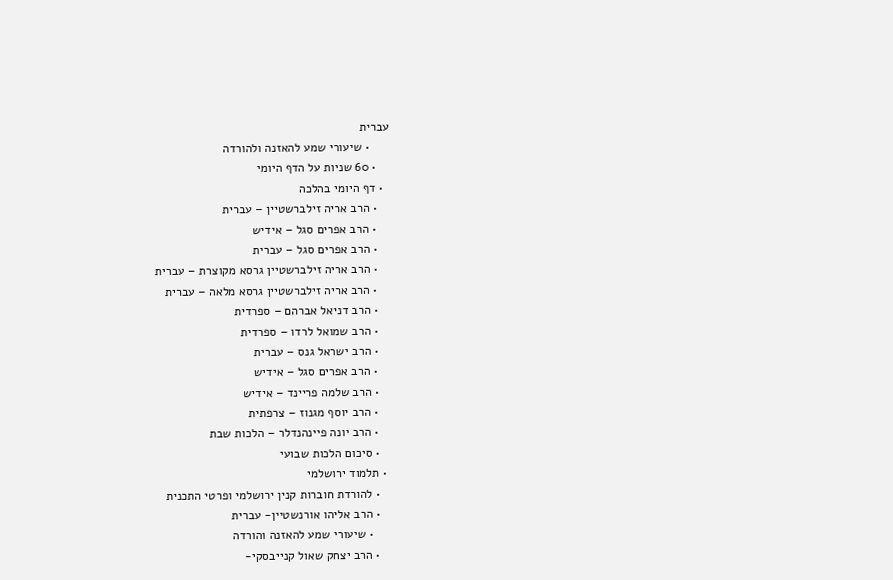עברית
      • שיעורי שמע להאזנה ולהורדה
    • 60 שניות על הדף היומי
  • דף היומי בהלכה
    • הרב אריה זילברשטיין – עברית
    • הרב אפרים סגל – אידיש
    • הרב אפרים סגל – עברית
    • הרב אריה זילברשטיין גרסא מקוצרת – עברית
    • הרב אריה זילברשטיין גרסא מלאה – עברית
    • הרב דניאל אברהם – ספרדית
    • הרב שמואל לרדו – ספרדית
    • הרב ישראל גנס – עברית
    • הרב אפרים סגל – אידיש
    • הרב שלמה פריינד – אידיש
    • הרב יוסף מגנוז – צרפתית
    • הרב יונה פיינהנדלר – הלכות שבת
    • סיכום הלכות שבועי
  • תלמוד ירושלמי
    • להורדת חוברות קנין ירושלמי ופרטי התכנית
    • הרב אליהו אורנשטיין- עברית
      • שיעורי שמע להאזנה והורדה
    • הרב יצחק שאול קנייבסקי-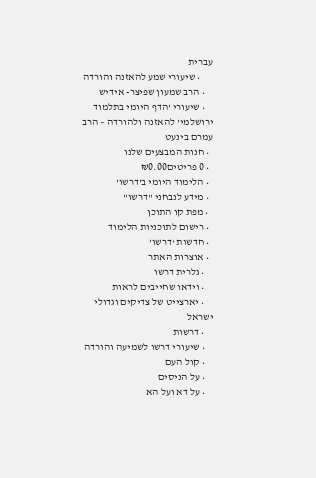עברית
      • שיעורי שמע להאזנה והורדה
    • הרב שמעון שפיצר- אידיש
    • שיעורי 'הדף היומי בתלמוד ירושלמי' להאזנה ולהורדה – הרב עמרם בינעט
  • חנות המבצעים שלנו
  • 0 פריטים₪0.00
  • הלימוד היומי ב'דרשו'
  • מידע לנבחני "דרשו"
  • מפת קו התוכן
  • רישום לתוכניות הלימוד
  • חדשות ‘דרשו’
  • אוצרות האתר
    • גלרית דרשו
    • וידאו שחייבים לראות
    • יארצייט של צדיקים וגדולי ישראל
    • דרשות
    • שיעורי דרשו לשמיעה והורדה
    • קול העם
    • על הניסים
    • על דא ועל הא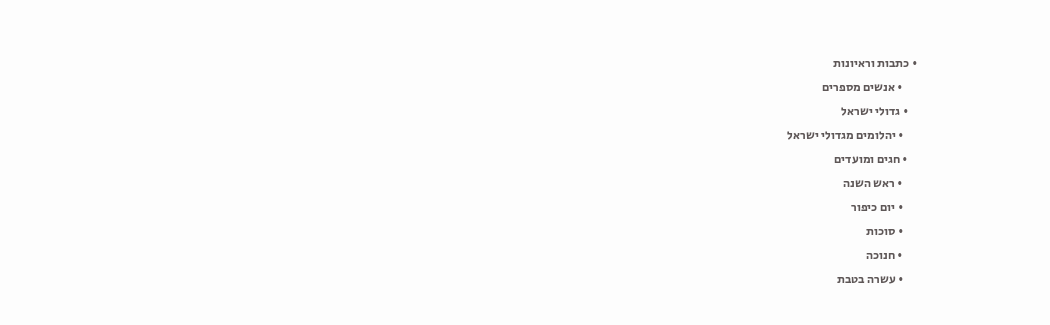• כתבות וראיונות
      • אנשים מספרים
    • גדולי ישראל
      • יהלומים מגדולי ישראל
    • חגים ומועדים
      • ראש השנה
      • יום כיפור
      • סוכות
      • חנוכה
      • עשרה בטבת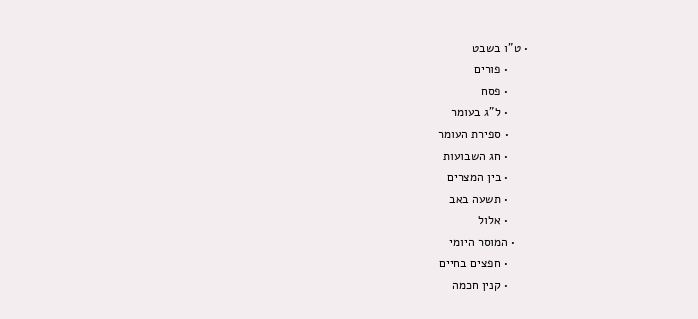• ט"ו בשבט
      • פורים
      • פסח
      • ל"ג בעומר
      • ספירת העומר
      • חג השבועות
      • בין המצרים
      • תשעה באב
      • אלול
    • המוסר היומי
      • חפצים בחיים
      • קנין חכמה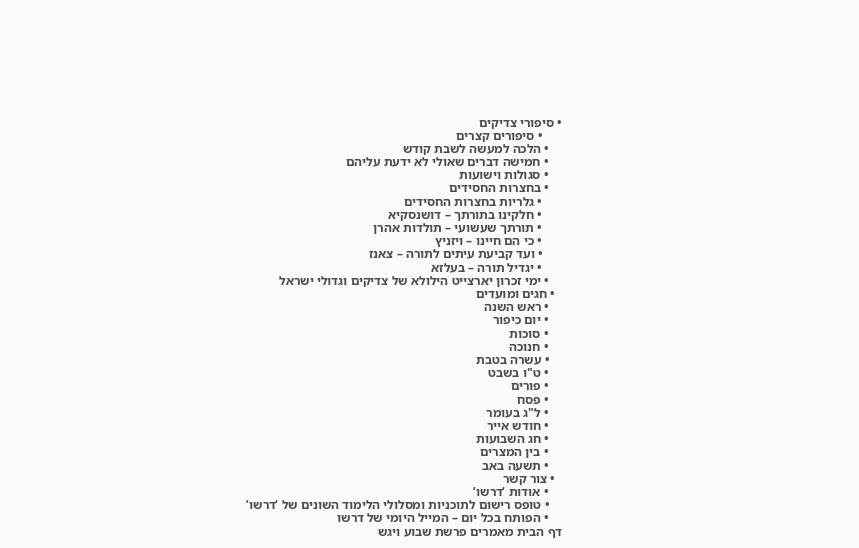• סיפורי צדיקים
      • סיפורים קצרים
    • הלכה למעשה לשבת קודש
    • חמישה דברים שאולי לא ידעת עליהם
    • סגולות וישועות
    • בחצרות החסידים
      • גלריות בחצרות החסידים
      • חלקינו בתורתך – דושנסקיא
      • תורתך שעשועי – תולדות אהרן
      • כי הם חיינו – ויזניץ
      • ועד קביעת עיתים לתורה – צאנז
      • יגדיל תורה – בעלזא
    • ימי זכרון יארצייט הילולא של צדיקים וגדולי ישראל
  • חגים ומועדים
    • ראש השנה
    • יום כיפור
    • סוכות
    • חנוכה
    • עשרה בטבת
    • ט"ו בשבט
    • פורים
    • פסח
    • ל"ג בעומר
    • חודש אייר
    • חג השבועות
    • בין המצרים
    • תשעה באב
  • צור קשר
    • אודות ‘דרשו’
    • טופס רישום לתוכניות ומסלולי הלימוד השונים של ‘דרשו’
    • הפותח בכל יום – המייל היומי של דרשו
דף הבית מאמרים פרשת שבוע ויגש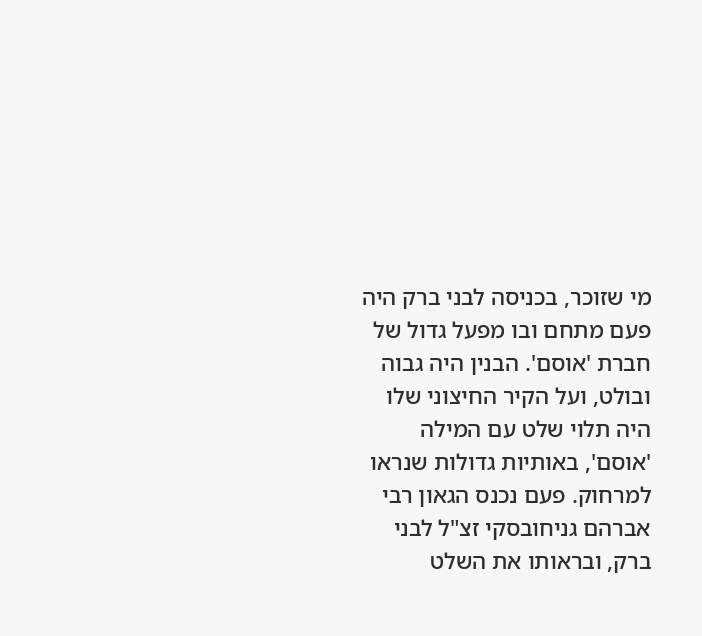מי שזוכר, בכניסה לבני ברק היה פעם מתחם ובו מפעל גדול של חברת 'אוסם'. הבנין היה גבוה ובולט, ועל הקיר החיצוני שלו היה תלוי שלט עם המילה 'אוסם', באותיות גדולות שנראו למרחוק. פעם נכנס הגאון רבי אברהם גניחובסקי זצ"ל לבני ברק, ובראותו את השלט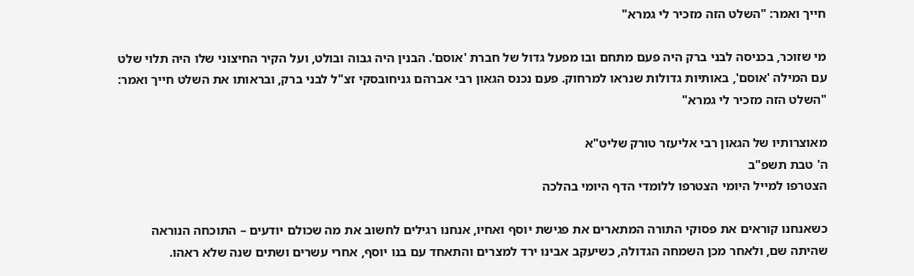חייך ואמר: "השלט הזה מזכיר לי גמרא"

מי שזוכר, בכניסה לבני ברק היה פעם מתחם ובו מפעל גדול של חברת 'אוסם'. הבנין היה גבוה ובולט, ועל הקיר החיצוני שלו היה תלוי שלט עם המילה 'אוסם', באותיות גדולות שנראו למרחוק. פעם נכנס הגאון רבי אברהם גניחובסקי זצ"ל לבני ברק, ובראותו את השלט חייך ואמר: "השלט הזה מזכיר לי גמרא"

מאוצרותיו של הגאון רבי אליעזר טורק שליט"א
ה' טבת תשפ"ב
הצטרפו למייל היומי הצטרפו ללומדי הדף היומי בהלכה

כשאנחנו קוראים את פסוקי התורה המתארים את פגישת יוסף ואחיו, אנחנו רגילים לחשוב את מה שכולם יודעים – התוכחה הנוראה שהיתה שם, ולאחר מכן השמחה הגדולה, כשיעקב אבינו ירד למצרים והתאחד עם בנו יוסף, אחרי עשרים ושתים שנה שלא ראהו.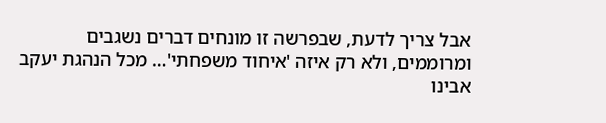אבל צריך לדעת, שבפרשה זו מונחים דברים נשגבים ומרוממים, ולא רק איזה 'איחוד משפחתי'… מכל הנהגת יעקב אבינו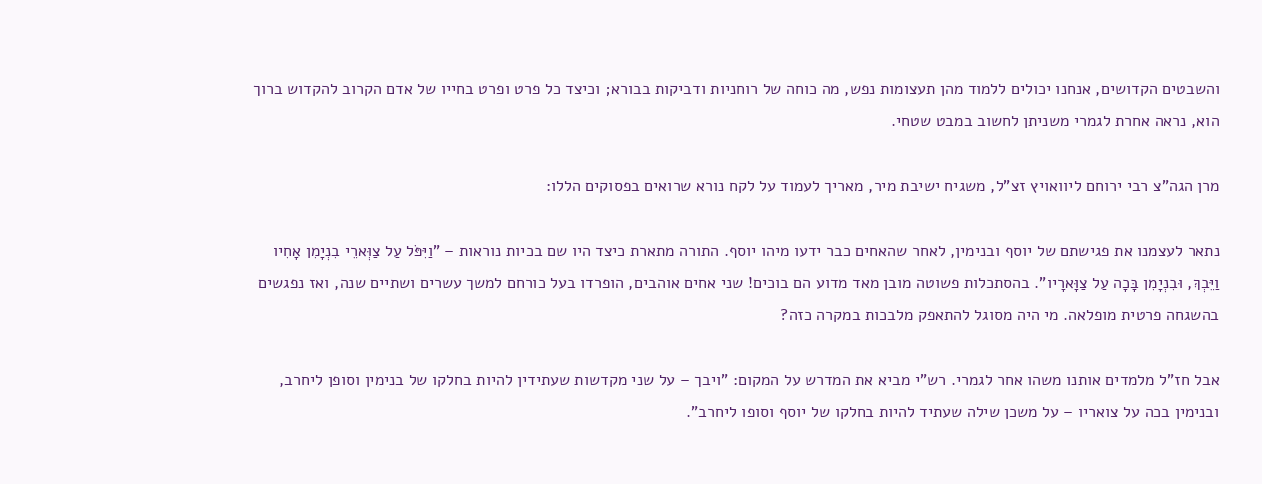והשבטים הקדושים, אנחנו יכולים ללמוד מהן תעצומות נפש, מה כוחה של רוחניות ודביקות בבורא; וכיצד כל פרט ופרט בחייו של אדם הקרוב להקדוש ברוך הוא, נראה אחרת לגמרי משניתן לחשוב במבט שטחי.

מרן הגה"צ רבי ירוחם ליוואויץ זצ"ל, משגיח ישיבת מיר, מאריך לעמוד על לקח נורא שרואים בפסוקים הללו:

נתאר לעצמנו את פגישתם של יוסף ובנימין, לאחר שהאחים כבר ידעו מיהו יוסף. התורה מתארת כיצד היו שם בכיות נוראות – "וַיִּפֹּל עַל צַוְּארֵי בִנְיָמִן אָחִיו וַיֵּבְךְּ, וּבִנְיָמִן בָּכָה עַל צַוָּארָיו". בהסתכלות פשוטה מובן מאד מדוע הם בוכים! שני אחים אוהבים, הופרדו בעל כורחם למשך עשרים ושתיים שנה, ואז נפגשים בהשגחה פרטית מופלאה. מי היה מסוגל להתאפק מלבכות במקרה כזה?

אבל חז"ל מלמדים אותנו משהו אחר לגמרי. רש"י מביא את המדרש על המקום: "ויבך – על שני מקדשות שעתידין להיות בחלקו של בנימין וסופן ליחרב, ובנימין בכה על צואריו – על משכן שילה שעתיד להיות בחלקו של יוסף וסופו ליחרב".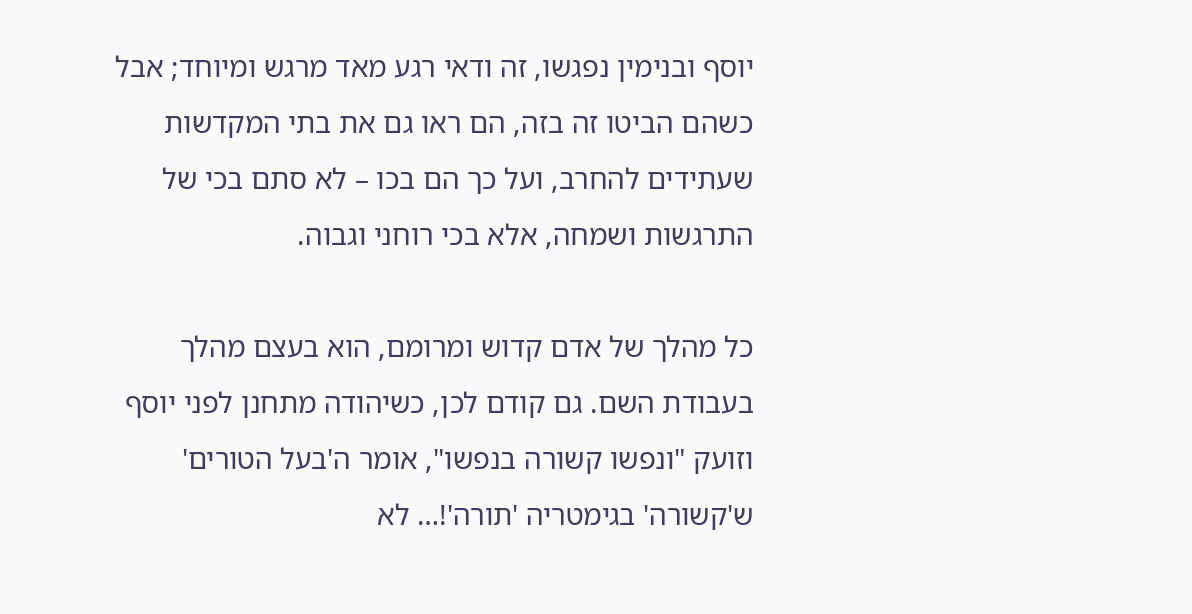יוסף ובנימין נפגשו, זה ודאי רגע מאד מרגש ומיוחד; אבל כשהם הביטו זה בזה, הם ראו גם את בתי המקדשות שעתידים להחרב, ועל כך הם בכו – לא סתם בכי של התרגשות ושמחה, אלא בכי רוחני וגבוה.

כל מהלך של אדם קדוש ומרומם, הוא בעצם מהלך בעבודת השם. גם קודם לכן, כשיהודה מתחנן לפני יוסף וזועק "ונפשו קשורה בנפשו", אומר ה'בעל הטורים' ש'קשורה' בגימטריה 'תורה'!… לא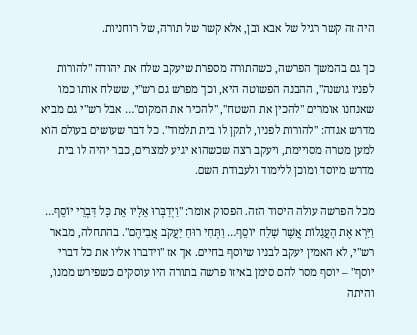היה זה קשר רגיל של אבא ובן, אלא קשר של תורה, של רוחניות.

כך גם בהמשך הפרשה, כשהתורה מספרת שיעקב שלח את יהודה "להורות לפניו גושנה", ההבנה הפשוטה היא, וכך מפרש גם רש"י, ששלח אותו כמו שאנחנו אומרים "להכין את השטח", "להכיר את המקום"… אבל רש"י גם מביא מדרש אגדה: "להורות לפניו, לתקן לו בית תלמוד". כל דבר שעושים בעולם הוא למען מטרה מסויימת, ויעקב רצה שכשהוא יגיע למצרים, כבר יהיה לו בית מדרש מיוסד ומוכן ללימוד ולעבודת השם.

מכל הפרשה עולה היסוד הזה. הפסוק אומר: "וַיְדַבְּרוּ אֵלָיו אֵת כָּל דִּבְרֵי יוֹסֵף… וַיַּרְא אֶת הָעֲגָלוֹת אֲשֶׁר שָׁלַח יוֹסֵף… וַתְּחִי רוּחַ יַעֲקֹב אֲבִיהֶם". בהתחלה, מבאר רש"י, לא האמין יעקב לבניו שיוסף בחיים. אך אז "וידברו אליו את כל דברי יוסף" – יוסף מסר להם סימן באיזו פרשה בתורה היו עוסקים כשפירש ממנו, והיתה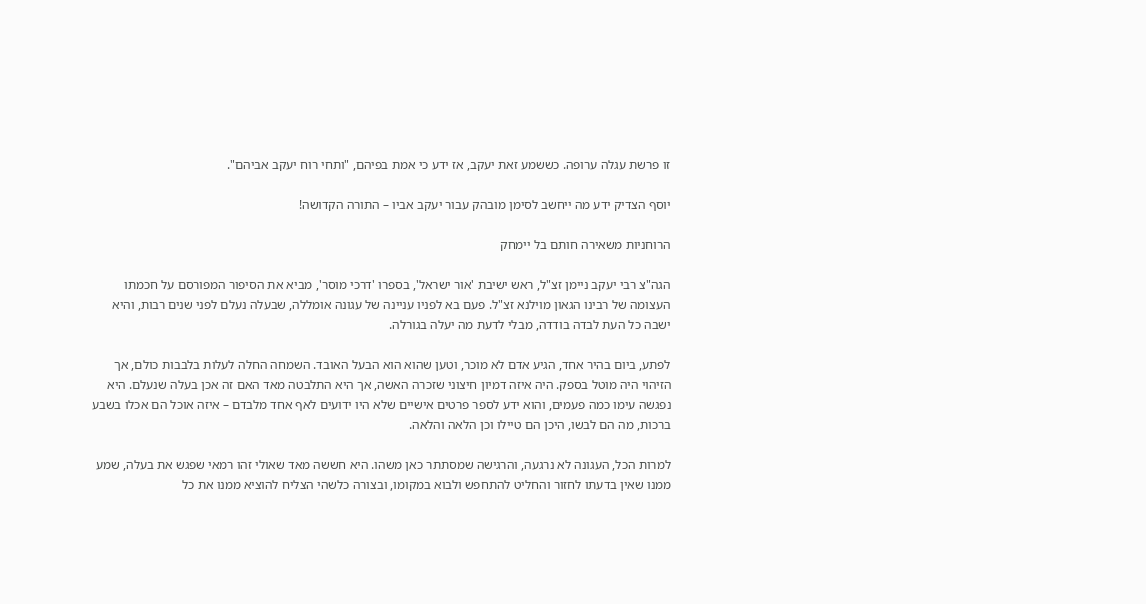זו פרשת עגלה ערופה. כששמע זאת יעקב, אז ידע כי אמת בפיהם, "ותחי רוח יעקב אביהם".

יוסף הצדיק ידע מה ייחשב לסימן מובהק עבור יעקב אביו – התורה הקדושה!

הרוחניות משאירה חותם בל יימחק

הגה"צ רבי יעקב ניימן זצ"ל, ראש ישיבת 'אור ישראל', בספרו 'דרכי מוסר', מביא את הסיפור המפורסם על חכמתו העצומה של רבינו הגאון מוילנא זצ"ל. פעם בא לפניו עניינה של עגונה אומללה, שבעלה נעלם לפני שנים רבות, והיא ישבה כל העת לבדה בודדה, מבלי לדעת מה יעלה בגורלה.

לפתע, ביום בהיר אחד, הגיע אדם לא מוכר, וטען שהוא הוא הבעל האובד. השמחה החלה לעלות בלבבות כולם, אך הזיהוי היה מוטל בספק. היה איזה דמיון חיצוני שזכרה האשה, אך היא התלבטה מאד האם זה אכן בעלה שנעלם. היא נפגשה עימו כמה פעמים, והוא ידע לספר פרטים אישיים שלא היו ידועים לאף אחד מלבדם – איזה אוכל הם אכלו בשבע ברכות, מה הם לבשו, היכן הם טיילו וכן הלאה והלאה.

למרות הכל, העגונה לא נרגעה, והרגישה שמסתתר כאן משהו. היא חששה מאד שאולי זהו רמאי שפגש את בעלה, שמע ממנו שאין בדעתו לחזור והחליט להתחפש ולבוא במקומו, ובצורה כלשהי הצליח להוציא ממנו את כל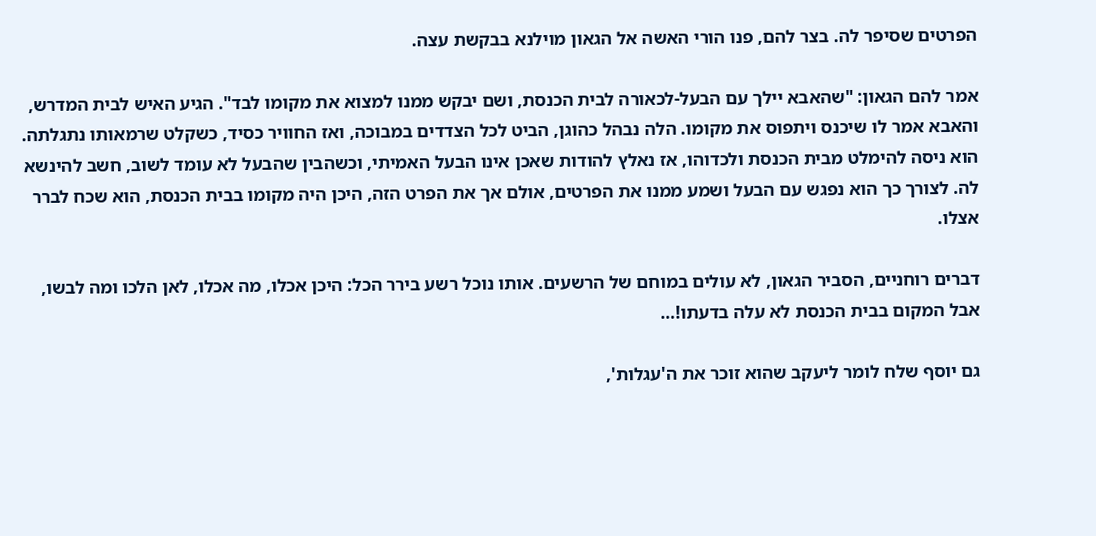הפרטים שסיפר לה. בצר להם, פנו הורי האשה אל הגאון מוילנא בבקשת עצה.

אמר להם הגאון: "שהאבא יילך עם הבעל-לכאורה לבית הכנסת, ושם יבקש ממנו למצוא את מקומו לבד". הגיע האיש לבית המדרש, והאבא אמר לו שיכנס ויתפוס את מקומו. הלה נבהל כהוגן, הביט לכל הצדדים במבוכה, ואז החוויר כסיד, כשקלט שרמאותו נתגלתה. הוא ניסה להימלט מבית הכנסת ולכדוהו, אז נאלץ להודות שאכן אינו הבעל האמיתי, וכשהבין שהבעל לא עומד לשוב, חשב להינשא לה. לצורך כך הוא נפגש עם הבעל ושמע ממנו את הפרטים, אולם אך את הפרט הזה, היכן היה מקומו בבית הכנסת, הוא שכח לברר אצלו.

דברים רוחניים, הסביר הגאון, לא עולים במוחם של הרשעים. אותו נוכל רשע בירר הכל: היכן אכלו, מה אכלו, לאן הלכו ומה לבשו, אבל המקום בבית הכנסת לא עלה בדעתו!…

גם יוסף שלח לומר ליעקב שהוא זוכר את ה'עגלות',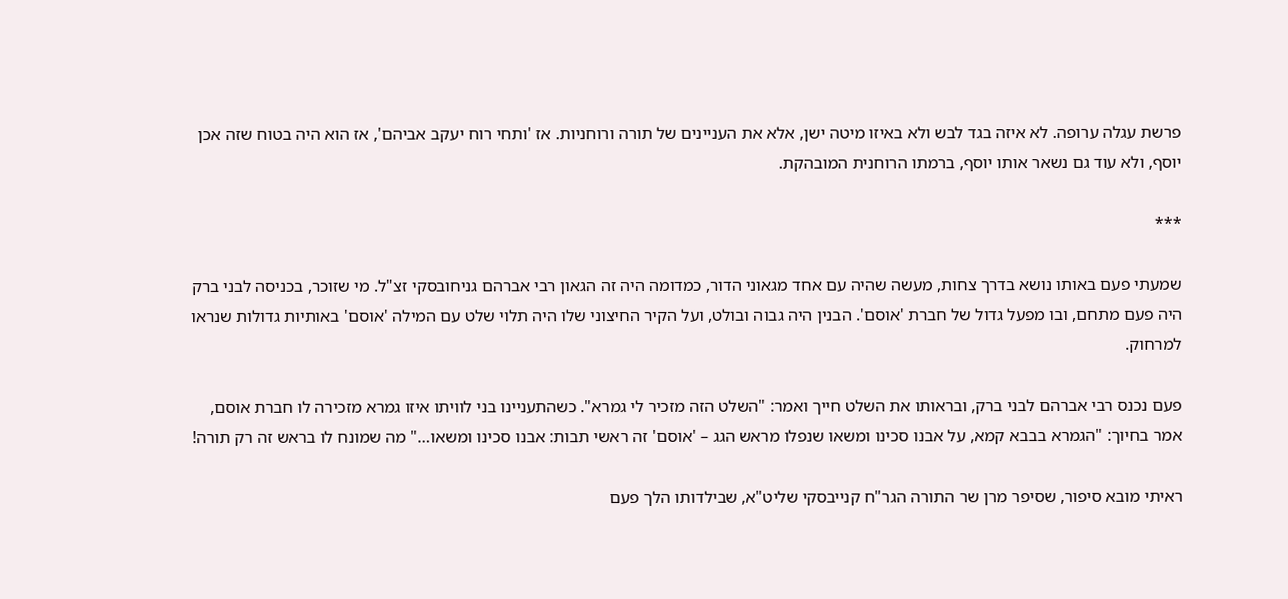פרשת עגלה ערופה. לא איזה בגד לבש ולא באיזו מיטה ישן, אלא את העניינים של תורה ורוחניות. אז 'ותחי רוח יעקב אביהם', אז הוא היה בטוח שזה אכן יוסף, ולא עוד גם נשאר אותו יוסף, ברמתו הרוחנית המובהקת.

***

שמעתי פעם באותו נושא בדרך צחות, מעשה שהיה עם אחד מגאוני הדור, כמדומה היה זה הגאון רבי אברהם גניחובסקי זצ"ל. מי שזוכר, בכניסה לבני ברק היה פעם מתחם, ובו מפעל גדול של חברת 'אוסם'. הבנין היה גבוה ובולט, ועל הקיר החיצוני שלו היה תלוי שלט עם המילה 'אוסם' באותיות גדולות שנראו למרחוק.

פעם נכנס רבי אברהם לבני ברק, ובראותו את השלט חייך ואמר: "השלט הזה מזכיר לי גמרא". כשהתעניינו בני לוויתו איזו גמרא מזכירה לו חברת אוסם, אמר בחיוך: "הגמרא בבבא קמא, על אבנו סכינו ומשאו שנפלו מראש הגג – 'אוסם' זה ראשי תבות: אבנו סכינו ומשאו…" מה שמונח לו בראש זה רק תורה!

ראיתי מובא סיפור, שסיפר מרן שר התורה הגר"ח קנייבסקי שליט"א, שבילדותו הלך פעם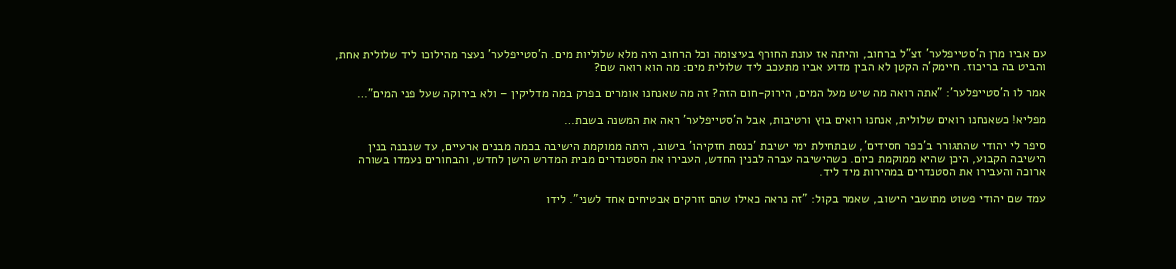עם אביו מרן ה'סטייפלער' זצ"ל ברחוב, והיתה אז עונת החורף בעיצומה וכל הרחוב היה מלא שלוליות מים. ה'סטייפלער' נעצר מהילוכו ליד שלולית אחת, והביט בה בריכוז. חיימק'ה הקטן לא הבין מדוע אביו מתעכב ליד שלולית מים: מה הוא רואה שם?

אמר לו ה'סטייפלער': "אתה רואה מה שיש מעל המים, הירוק-חום הזה? זה מה שאנחנו אומרים בפרק במה מדליקין – ולא בירוקה שעל פני המים"…

מפליא! כשאנחנו רואים שלולית, אנחנו רואים בוץ ורטיבות, אבל ה'סטייפלער' ראה את המשנה בשבת…

סיפר לי יהודי שהתגורר ב'כפר חסידים', שבתחילת ימי ישיבת 'כנסת חזקיהו' בישוב, היתה ממוקמת הישיבה בכמה מבנים ארעיים, עד שנבנה בנין הישיבה הקבוע, היכן שהיא ממוקמת כיום. כשהישיבה עברה לבנין החדש, העבירו את הסטנדרים מבית המדרש הישן לחדש, והבחורים נעמדו בשורה ארוכה והעבירו את הסטנדרים במהירות מיד ליד.

עמד שם יהודי פשוט מתושבי הישוב, שאמר בקול: "זה נראה כאילו שהם זורקים אבטיחים אחד לשני". לידו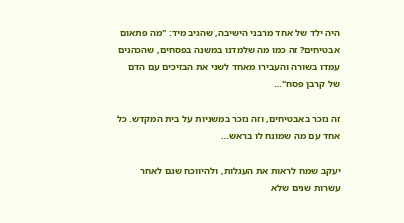היה ילד של אחד מרבני הישיבה, שהגיב מיד: "מה פתאום אבטיחים? זה כמו מה שלמדנו במשנה בפסחים, שהכהנים עמדו בשורה והעבירו מאחד לשני את הבזיכים עם הדם של קרבן פסח"…

זה נזכר באבטיחים, וזה נזכר במשניות על בית המקדש. כל אחד עם מה שמונח לו בראש…

יעקב שמח לראות את העגלות, ולהיווכח שגם לאחר עשרות שנים שלא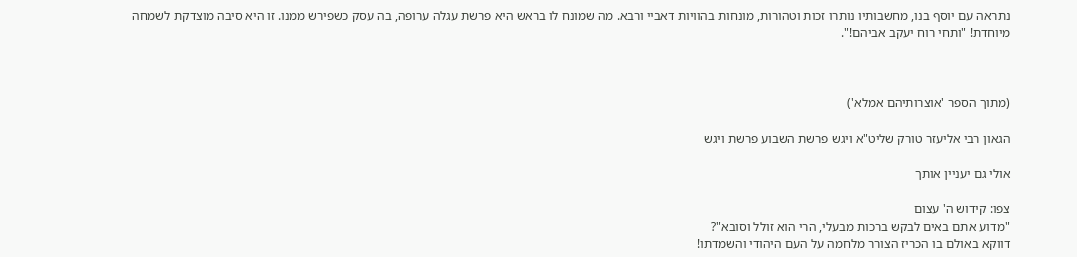נתראה עם יוסף בנו, מחשבותיו נותרו זכות וטהורות, מונחות בהוויות דאביי ורבא. מה שמונח לו בראש היא פרשת עגלה ערופה, בה עסק כשפירש ממנו. זו היא סיבה מוצדקת לשמחה מיוחדת! "ותחי רוח יעקב אביהם!".



(מתוך הספר 'אוצרותיהם אמלא')

הגאון רבי אליעזר טורק שליט"א ויגש פרשת השבוע פרשת ויגש

אולי גם יעניין אותך

צפו: קידוש ה' עצום
"מדוע אתם באים לבקש ברכות מבעלי, הרי הוא זולל וסובא"?
דווקא באולם בו הכריז הצורר מלחמה על העם היהודי והשמדתו!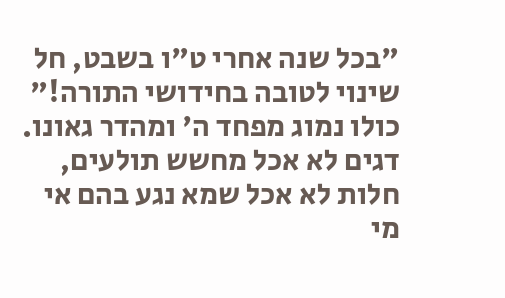"בכל שנה אחרי ט"ו בשבט, חל שינוי לטובה בחידושי התורה!"
כולו נמוג מפחד ה' ומהדר גאונו. דגים לא אכל מחשש תולעים, חלות לא אכל שמא נגע בהם אי מי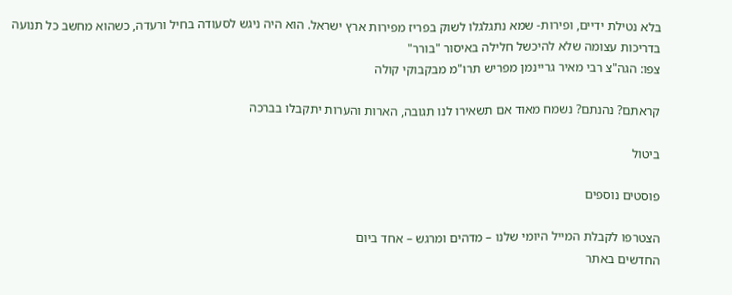בלא נטילת ידיים, ופירות- שמא נתגלגלו לשוק בפריז מפירות ארץ ישראל. הוא היה ניגש לסעודה בחיל ורעדה, כשהוא מחשב כל תנועה בדריכות עצומה שלא להיכשל חלילה באיסור "בורר"
צפו: הגה"צ רבי מאיר גריינמן מפריש תרו"מ מבקבוקי קולה

קראתם? נהנתם? נשמח מאוד אם תשאירו לנו תגובה, הארות והערות יתקבלו בברכה

ביטול

פוסטים נוספים

הצטרפו לקבלת המייל היומי שלנו – מדהים ומרגש – אחד ביום
החדשים באתר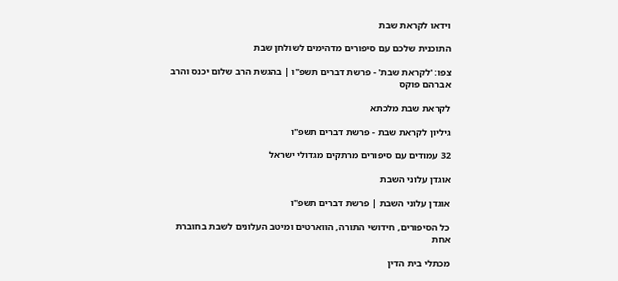וידאו לקראת שבת

התוכנית שלכם עם סיפורים מדהימים לשולחן שבת

צפו: 'לקראת שבת' - פרשת דברים תשפ"ו | בהגשת הרב שלום יכנס והרב אברהם פוקס

לקראת שבת מלכתא

גיליון לקראת שבת - פרשת דברים תשפ"ו

32 עמודים עם סיפורים מרתקים מגדולי ישראל

אוגדן עלוני השבת

אוגדן עלוני השבת | פרשת דברים תשפ"ו

כל הסיפורים, חידושי התורה, הווארטים ומיטב העלונים לשבת בחוברת אחת

מכתלי בית הדין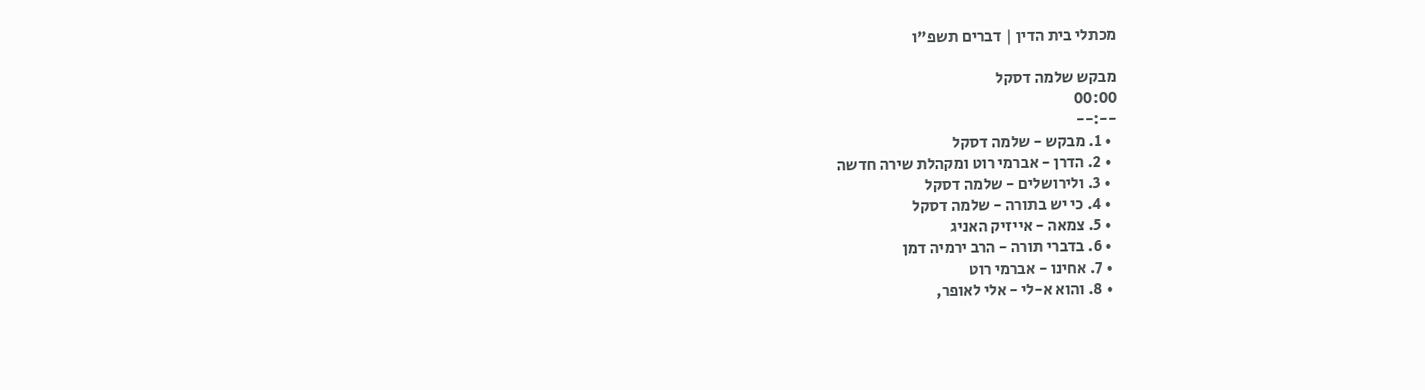מכתלי בית הדין | דברים תשפ"ו

מבקש שלמה דסקל
00:00
--:--
  • 1. מבקש - שלמה דסקל
  • 2. הדרן - אברמי רוט ומקהלת שירה חדשה
  • 3. ולירושלים - שלמה דסקל
  • 4. כי יש בתורה - שלמה דסקל
  • 5. צמאה - אייזיק האניג
  • 6. בדברי תורה - הרב ירמיה דמן
  • 7. אחינו - אברמי רוט
  • 8. והוא א-לי - אלי לאופר,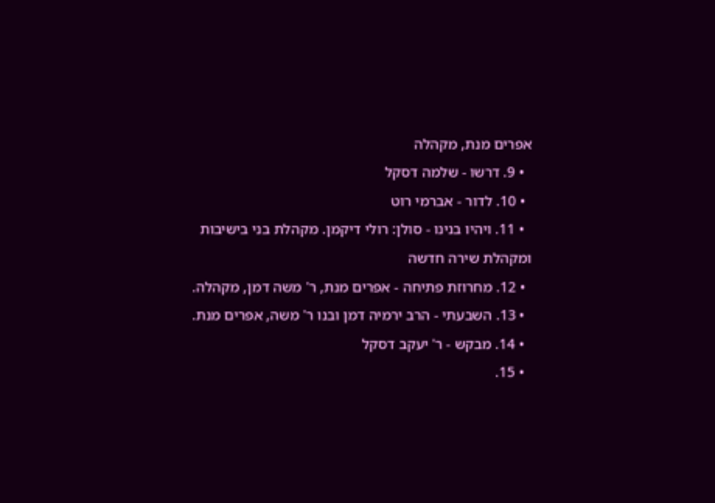אפרים מנת, מקהלה
  • 9. דרשו - שלמה דסקל
  • 10. לדור - אברמי רוט
  • 11. ויהיו בנינו - סולן: רולי דיקמן. מקהלת בני בישיבות ומקהלת שירה חדשה
  • 12. מחרוזת פתיחה - אפרים מנת, ר' משה דמן, מקהלה.
  • 13. השבעתי - הרב ירמיה דמן ובנו ר' משה, אפרים מנת.
  • 14. מבקש - ר' יעקב דסקל
  • 15.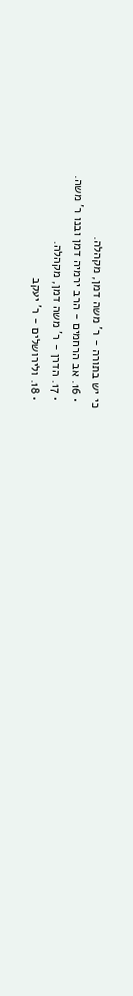כי יש בתורה - ר' משה דמן, מקהלה.
  • 16. אב הרחמים - הרב ירמיה דמן ובנו ר' משה.
  • 17. הדרן - ר' משה דמן, מקהלה.
  • 18. ולירושלים - ר' יעקב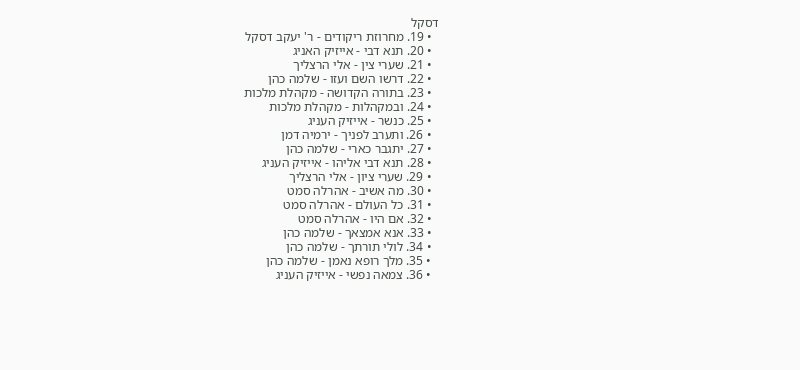דסקל
  • 19. מחרוזת ריקודים - ר' יעקב דסקל
  • 20. תנא דבי - אייזיק האניג
  • 21. שערי צין - אלי הרצליך
  • 22. דרשו השם ועזו - שלמה כהן
  • 23. בתורה הקדושה - מקהלת מלכות
  • 24. ובמקהלות - מקהלת מלכות
  • 25. כנשר - אייזיק העניג
  • 26. ותערב לפניך - ירמיה דמן
  • 27. יתגבר כארי - שלמה כהן
  • 28. תנא דבי אליהו - אייזיק העניג
  • 29. שערי ציון - אלי הרצליך
  • 30. מה אשיב - אהרלה סמט
  • 31. כל העולם - אהרלה סמט
  • 32. אם היו - אהרלה סמט
  • 33. אנא אמצאך - שלמה כהן
  • 34. לולי תורתך - שלמה כהן
  • 35. מלך רופא נאמן - שלמה כהן
  • 36. צמאה נפשי - אייזיק העניג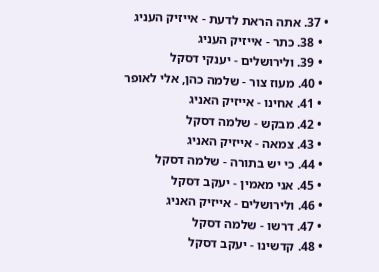• 37. אתה הראת לדעת - אייזיק העניג
  • 38. כתר - אייזיק העניג
  • 39. ולירושלים - יענקי דסקל
  • 40. מעוז צור - שלמה כהן, אלי לאופר
  • 41. אחינו - אייזיק האניג
  • 42. מבקש - שלמה דסקל
  • 43. צמאה - אייזיק האניג
  • 44. כי יש בתורה - שלמה דסקל
  • 45. אני מאמין - יעקב דסקל
  • 46. ולירושלים - אייזיק האניג
  • 47. דרשו - שלמה דסקל
  • 48. קדשינו - יעקב דסקל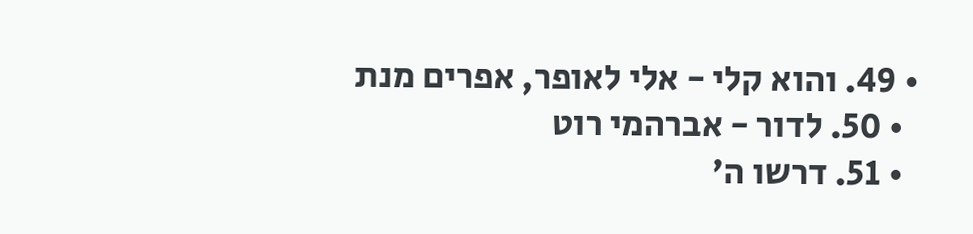• 49. והוא קלי - אלי לאופר, אפרים מנת
  • 50. לדור - אברהמי רוט
  • 51. דרשו ה'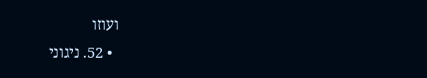ועוזו
  • 52. ניגוני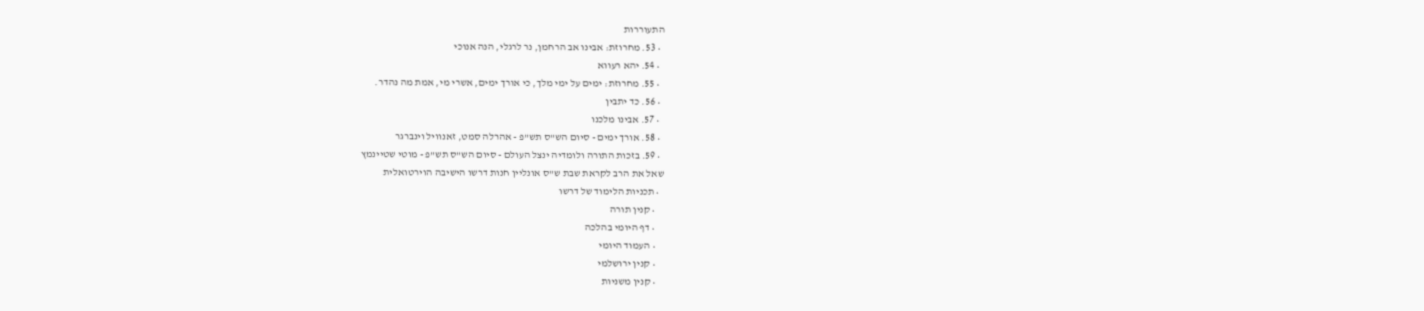התעוררות
  • 53. מחרוזת: אבינו אב הרחמן, נר לרגלי, הנה אנוכי
  • 54. יהא רעווא
  • 55. מחרוזת: ימים על ימי מלך, כי אורך ימים, אשרי מי, אמת מה נהדר.
  • 56. כד יתבין
  • 57. אבינו מלכנו
  • 58. אורך ימים - סיום הש"ס תש"פ - אהרלה סמט, זאנוויל וינברגר
  • 59. בזכות התורה ולומדיה ינצל העולם - סיום הש"ס תש"פ - מוטי שטיינמץ
שאל את הרב לקראת שבת ש"ס אונליין חנות דרשו הישיבה הוירטואלית
  • תכניות הלימוד של דרשו
    • קנין תורה
    • דף היומי בהלכה
    • העמוד היומי
    • קנין ירושלמי
    • קנין משניות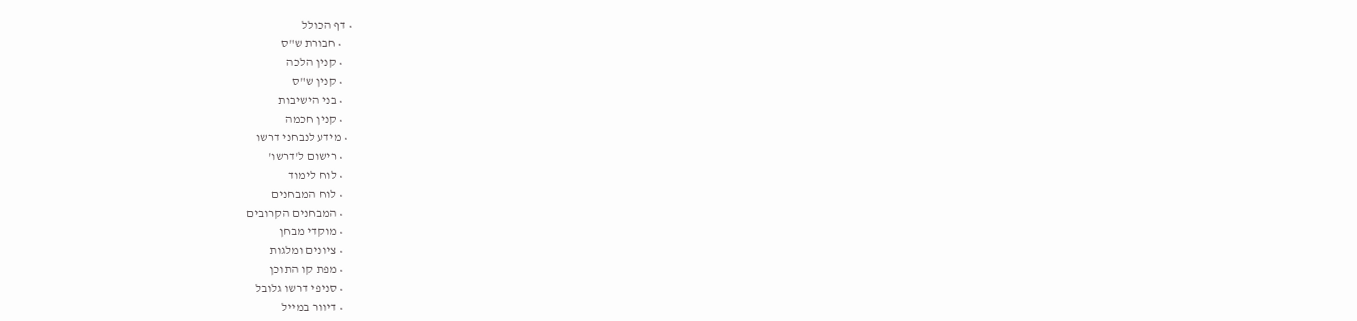• דף הכולל
    • חבורת ש"ס
    • קנין הלכה
    • קנין ש"ס
    • בני הישיבות
    • קנין חכמה
  • מידע לנבחני דרשו
    • רישום ל'דרשו'
    • לוח לימוד
    • לוח המבחנים
    • המבחנים הקרובים
    • מוקדי מבחן
    • ציונים ומלגות
    • מפת קו התוכן
    • סניפי דרשו גלובל
    • דיוור במייל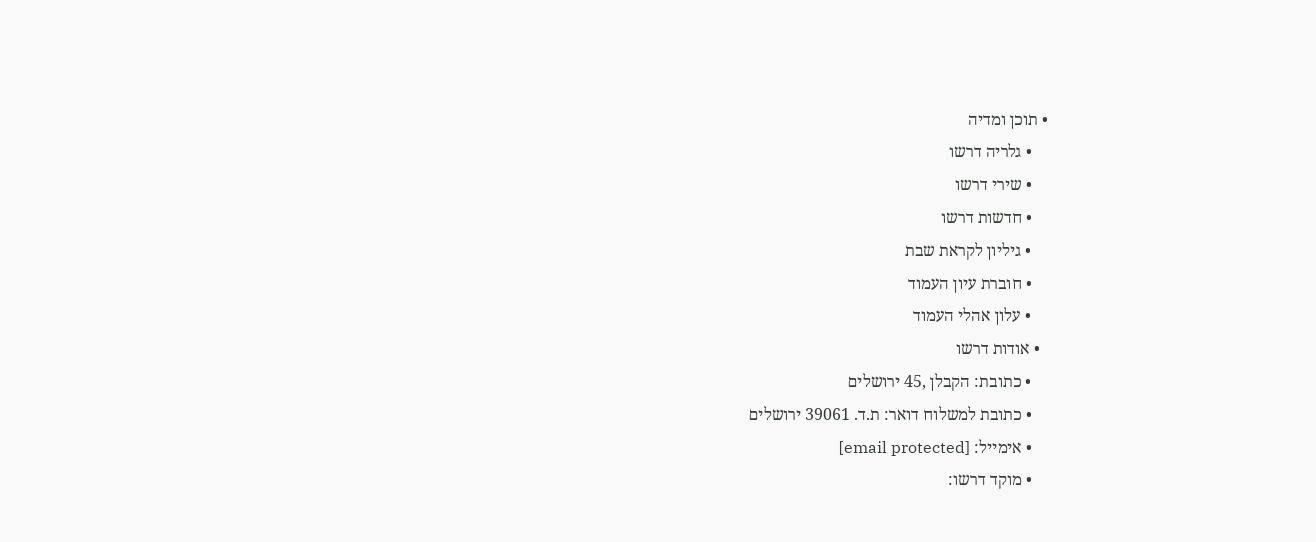• תוכן ומדיה
    • גלריה דרשו
    • שירי דרשו
    • חדשות דרשו
    • גיליון לקראת שבת
    • חוברת עיון העמוד
    • עלון אהלי העמוד
  • אודות דרשו
    • כתובת: הקבלן ,45 ירושלים
    • כתובת למשלוח דואר: ת.ד. 39061 ירושלים
    • אימייל: [email protected]
    • מוקד דרשו: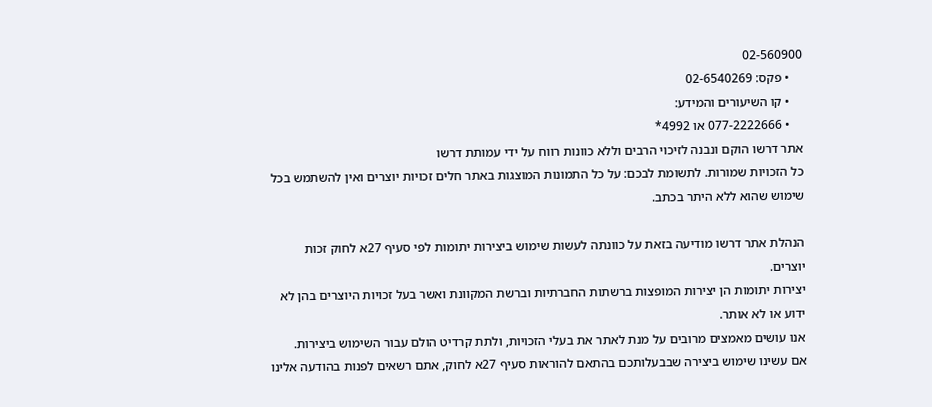02-560900
    • פקס: 02-6540269
    • קו השיעורים והמידע:
    • 077-2222666 או 4992*
אתר דרשו הוקם ונבנה לזיכוי הרבים וללא כוונות רווח על ידי עמותת דרשו
כל הזכויות שמורות. לתשומת לבכם: על כל התמונות המוצגות באתר חלים זכויות יוצרים ואין להשתמש בכל שימוש שהוא ללא היתר בכתב.

הנהלת אתר דרשו מודיעה בזאת על כוונתה לעשות שימוש ביצירות יתומות לפי סעיף 27א לחוק זכות יוצרים.
יצירות יתומות הן יצירות המופצות ברשתות החברתיות וברשת המקוונת ואשר בעל זכויות היוצרים בהן לא ידוע או לא אותר.
אנו עושים מאמצים מרובים על מנת לאתר את בעלי הזכויות, ולתת קרדיט הולם עבור השימוש ביצירות.
אם עשינו שימוש ביצירה שבבעלותכם בהתאם להוראות סעיף 27א לחוק, אתם רשאים לפנות בהודעה אלינו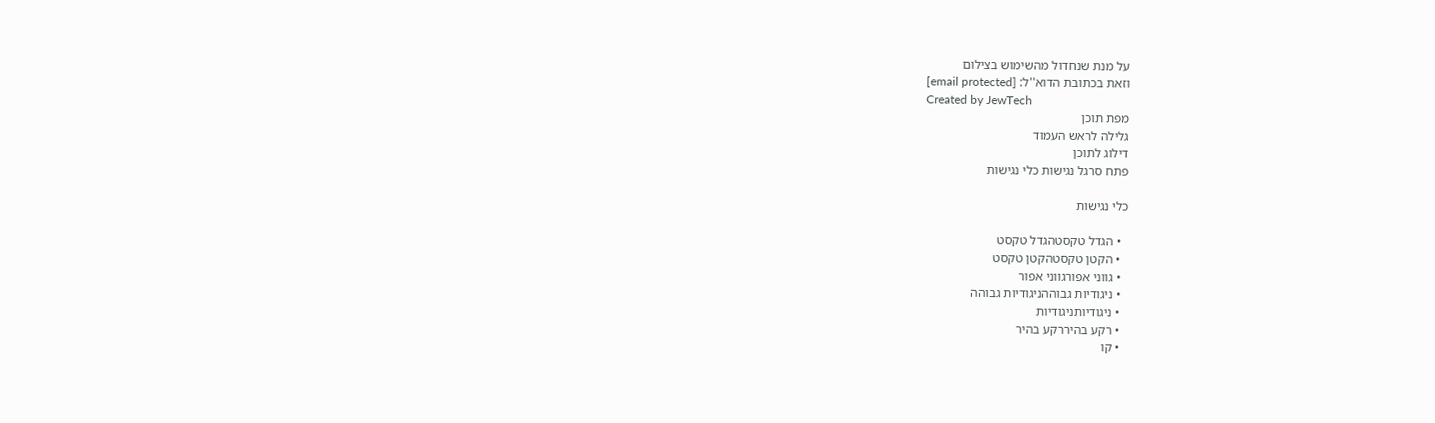על מנת שנחדול מהשימוש בצילום
וזאת בכתובת הדוא''ל: [email protected]
Created by JewTech
מפת תוכן
גלילה לראש העמוד
דילוג לתוכן
פתח סרגל נגישות כלי נגישות

כלי נגישות

  • הגדל טקסטהגדל טקסט
  • הקטן טקסטהקטן טקסט
  • גווני אפורגווני אפור
  • ניגודיות גבוההניגודיות גבוהה
  • ניגודיותניגודיות
  • רקע בהיררקע בהיר
  • קו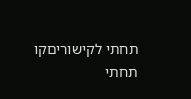תחתי לקישוריםקו תחתי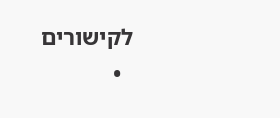לקישורים
  •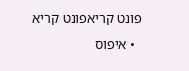פונט קריאפונט קריא
  • איפוס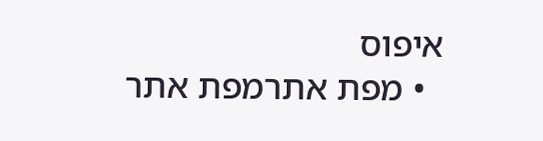איפוס
  • מפת אתרמפת אתר